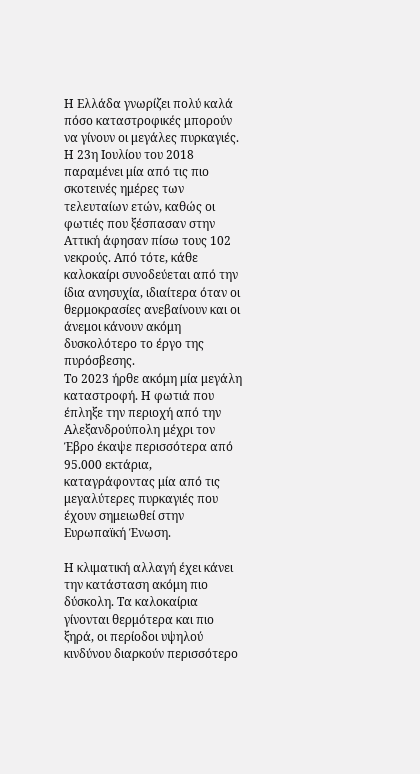Η Ελλάδα γνωρίζει πολύ καλά πόσο καταστροφικές μπορούν να γίνουν οι μεγάλες πυρκαγιές. Η 23η Ιουλίου του 2018 παραμένει μία από τις πιο σκοτεινές ημέρες των τελευταίων ετών, καθώς οι φωτιές που ξέσπασαν στην Αττική άφησαν πίσω τους 102 νεκρούς. Από τότε, κάθε καλοκαίρι συνοδεύεται από την ίδια ανησυχία, ιδιαίτερα όταν οι θερμοκρασίες ανεβαίνουν και οι άνεμοι κάνουν ακόμη δυσκολότερο το έργο της πυρόσβεσης.
Το 2023 ήρθε ακόμη μία μεγάλη καταστροφή. Η φωτιά που έπληξε την περιοχή από την Αλεξανδρούπολη μέχρι τον Έβρο έκαψε περισσότερα από 95.000 εκτάρια, καταγράφοντας μία από τις μεγαλύτερες πυρκαγιές που έχουν σημειωθεί στην Ευρωπαϊκή Ένωση.

Η κλιματική αλλαγή έχει κάνει την κατάσταση ακόμη πιο δύσκολη. Τα καλοκαίρια γίνονται θερμότερα και πιο ξηρά, οι περίοδοι υψηλού κινδύνου διαρκούν περισσότερο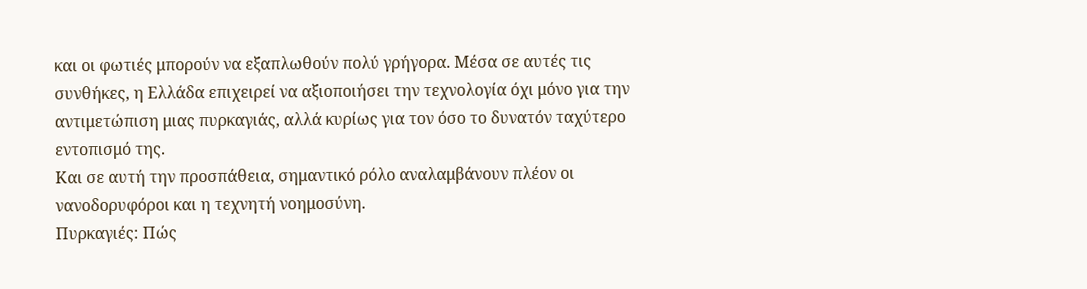και οι φωτιές μπορούν να εξαπλωθούν πολύ γρήγορα. Μέσα σε αυτές τις συνθήκες, η Ελλάδα επιχειρεί να αξιοποιήσει την τεχνολογία όχι μόνο για την αντιμετώπιση μιας πυρκαγιάς, αλλά κυρίως για τον όσο το δυνατόν ταχύτερο εντοπισμό της.
Και σε αυτή την προσπάθεια, σημαντικό ρόλο αναλαμβάνουν πλέον οι νανοδορυφόροι και η τεχνητή νοημοσύνη.
Πυρκαγιές: Πώς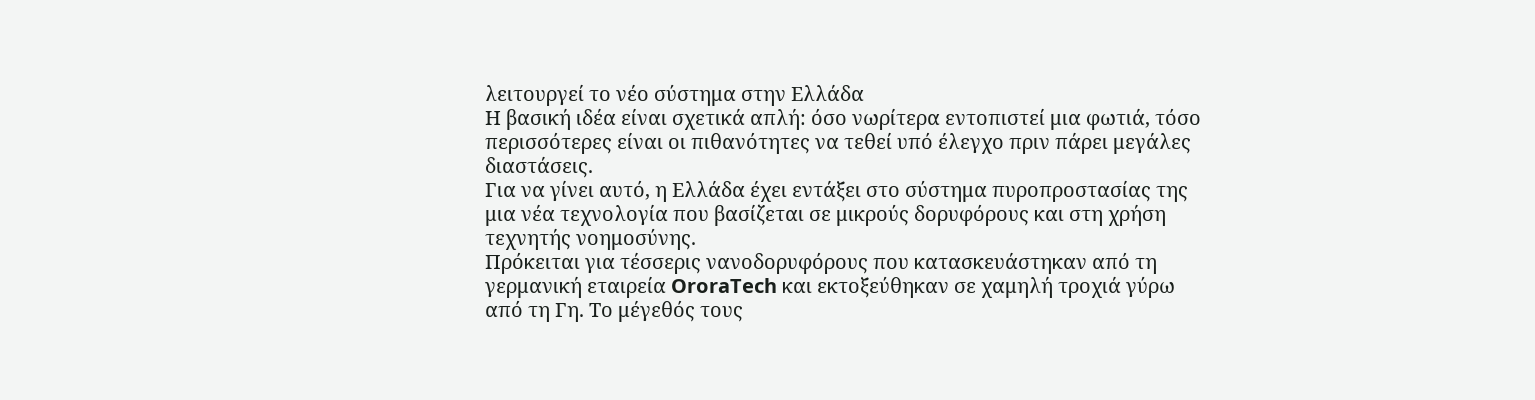λειτουργεί το νέο σύστημα στην Ελλάδα
Η βασική ιδέα είναι σχετικά απλή: όσο νωρίτερα εντοπιστεί μια φωτιά, τόσο περισσότερες είναι οι πιθανότητες να τεθεί υπό έλεγχο πριν πάρει μεγάλες διαστάσεις.
Για να γίνει αυτό, η Ελλάδα έχει εντάξει στο σύστημα πυροπροστασίας της μια νέα τεχνολογία που βασίζεται σε μικρούς δορυφόρους και στη χρήση τεχνητής νοημοσύνης.
Πρόκειται για τέσσερις νανοδορυφόρους που κατασκευάστηκαν από τη γερμανική εταιρεία OroraTech και εκτοξεύθηκαν σε χαμηλή τροχιά γύρω από τη Γη. Το μέγεθός τους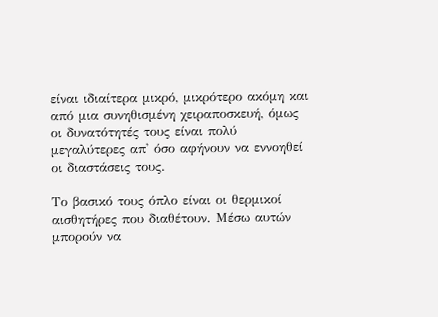είναι ιδιαίτερα μικρό, μικρότερο ακόμη και από μια συνηθισμένη χειραποσκευή, όμως οι δυνατότητές τους είναι πολύ μεγαλύτερες απ' όσο αφήνουν να εννοηθεί οι διαστάσεις τους.

Το βασικό τους όπλο είναι οι θερμικοί αισθητήρες που διαθέτουν. Μέσω αυτών μπορούν να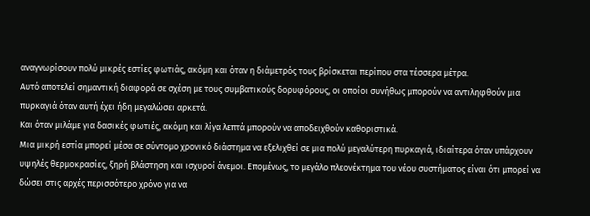αναγνωρίσουν πολύ μικρές εστίες φωτιάς, ακόμη και όταν η διάμετρός τους βρίσκεται περίπου στα τέσσερα μέτρα.
Αυτό αποτελεί σημαντική διαφορά σε σχέση με τους συμβατικούς δορυφόρους, οι οποίοι συνήθως μπορούν να αντιληφθούν μια πυρκαγιά όταν αυτή έχει ήδη μεγαλώσει αρκετά.
Και όταν μιλάμε για δασικές φωτιές, ακόμη και λίγα λεπτά μπορούν να αποδειχθούν καθοριστικά.
Μια μικρή εστία μπορεί μέσα σε σύντομο χρονικό διάστημα να εξελιχθεί σε μια πολύ μεγαλύτερη πυρκαγιά, ιδιαίτερα όταν υπάρχουν υψηλές θερμοκρασίες, ξηρή βλάστηση και ισχυροί άνεμοι. Επομένως, το μεγάλο πλεονέκτημα του νέου συστήματος είναι ότι μπορεί να δώσει στις αρχές περισσότερο χρόνο για να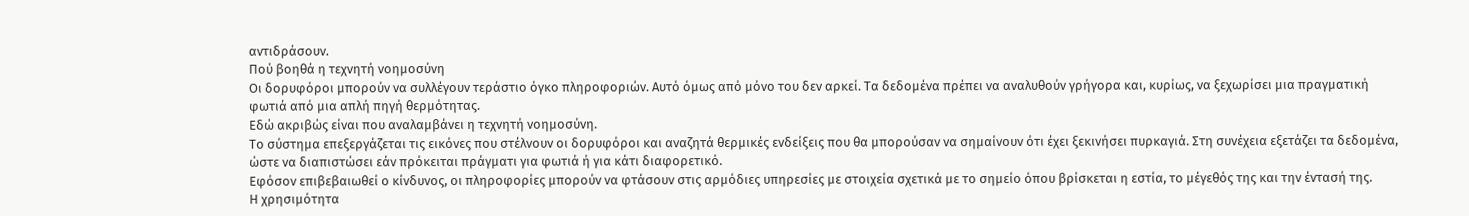αντιδράσουν.
Πού βοηθά η τεχνητή νοημοσύνη
Οι δορυφόροι μπορούν να συλλέγουν τεράστιο όγκο πληροφοριών. Αυτό όμως από μόνο του δεν αρκεί. Τα δεδομένα πρέπει να αναλυθούν γρήγορα και, κυρίως, να ξεχωρίσει μια πραγματική φωτιά από μια απλή πηγή θερμότητας.
Εδώ ακριβώς είναι που αναλαμβάνει η τεχνητή νοημοσύνη.
Το σύστημα επεξεργάζεται τις εικόνες που στέλνουν οι δορυφόροι και αναζητά θερμικές ενδείξεις που θα μπορούσαν να σημαίνουν ότι έχει ξεκινήσει πυρκαγιά. Στη συνέχεια εξετάζει τα δεδομένα, ώστε να διαπιστώσει εάν πρόκειται πράγματι για φωτιά ή για κάτι διαφορετικό.
Εφόσον επιβεβαιωθεί ο κίνδυνος, οι πληροφορίες μπορούν να φτάσουν στις αρμόδιες υπηρεσίες με στοιχεία σχετικά με το σημείο όπου βρίσκεται η εστία, το μέγεθός της και την έντασή της.
Η χρησιμότητα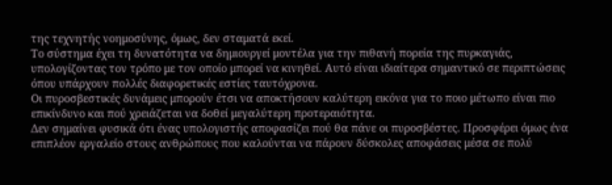της τεχνητής νοημοσύνης, όμως, δεν σταματά εκεί.
Το σύστημα έχει τη δυνατότητα να δημιουργεί μοντέλα για την πιθανή πορεία της πυρκαγιάς, υπολογίζοντας τον τρόπο με τον οποίο μπορεί να κινηθεί. Αυτό είναι ιδιαίτερα σημαντικό σε περιπτώσεις όπου υπάρχουν πολλές διαφορετικές εστίες ταυτόχρονα.
Οι πυροσβεστικές δυνάμεις μπορούν έτσι να αποκτήσουν καλύτερη εικόνα για το ποιο μέτωπο είναι πιο επικίνδυνο και πού χρειάζεται να δοθεί μεγαλύτερη προτεραιότητα.
Δεν σημαίνει φυσικά ότι ένας υπολογιστής αποφασίζει πού θα πάνε οι πυροσβέστες. Προσφέρει όμως ένα επιπλέον εργαλείο στους ανθρώπους που καλούνται να πάρουν δύσκολες αποφάσεις μέσα σε πολύ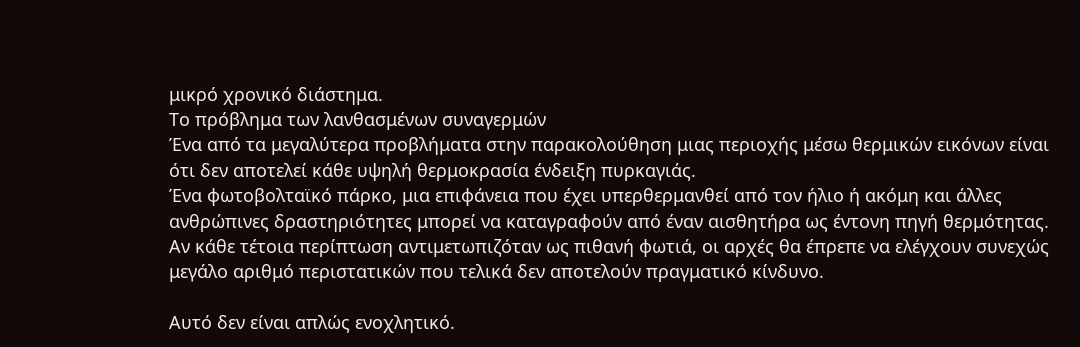μικρό χρονικό διάστημα.
Το πρόβλημα των λανθασμένων συναγερμών
Ένα από τα μεγαλύτερα προβλήματα στην παρακολούθηση μιας περιοχής μέσω θερμικών εικόνων είναι ότι δεν αποτελεί κάθε υψηλή θερμοκρασία ένδειξη πυρκαγιάς.
Ένα φωτοβολταϊκό πάρκο, μια επιφάνεια που έχει υπερθερμανθεί από τον ήλιο ή ακόμη και άλλες ανθρώπινες δραστηριότητες μπορεί να καταγραφούν από έναν αισθητήρα ως έντονη πηγή θερμότητας.
Αν κάθε τέτοια περίπτωση αντιμετωπιζόταν ως πιθανή φωτιά, οι αρχές θα έπρεπε να ελέγχουν συνεχώς μεγάλο αριθμό περιστατικών που τελικά δεν αποτελούν πραγματικό κίνδυνο.

Αυτό δεν είναι απλώς ενοχλητικό.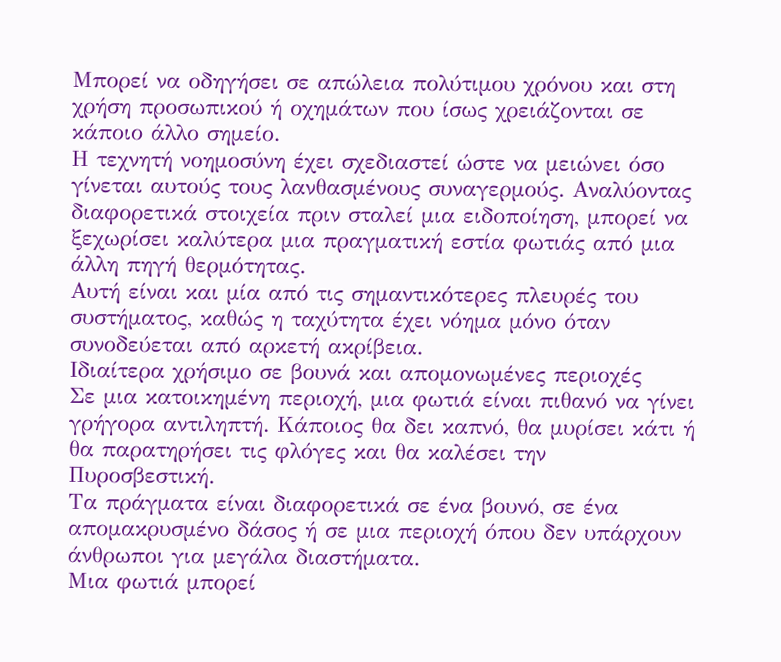Μπορεί να οδηγήσει σε απώλεια πολύτιμου χρόνου και στη χρήση προσωπικού ή οχημάτων που ίσως χρειάζονται σε κάποιο άλλο σημείο.
Η τεχνητή νοημοσύνη έχει σχεδιαστεί ώστε να μειώνει όσο γίνεται αυτούς τους λανθασμένους συναγερμούς. Αναλύοντας διαφορετικά στοιχεία πριν σταλεί μια ειδοποίηση, μπορεί να ξεχωρίσει καλύτερα μια πραγματική εστία φωτιάς από μια άλλη πηγή θερμότητας.
Αυτή είναι και μία από τις σημαντικότερες πλευρές του συστήματος, καθώς η ταχύτητα έχει νόημα μόνο όταν συνοδεύεται από αρκετή ακρίβεια.
Ιδιαίτερα χρήσιμο σε βουνά και απομονωμένες περιοχές
Σε μια κατοικημένη περιοχή, μια φωτιά είναι πιθανό να γίνει γρήγορα αντιληπτή. Κάποιος θα δει καπνό, θα μυρίσει κάτι ή θα παρατηρήσει τις φλόγες και θα καλέσει την Πυροσβεστική.
Τα πράγματα είναι διαφορετικά σε ένα βουνό, σε ένα απομακρυσμένο δάσος ή σε μια περιοχή όπου δεν υπάρχουν άνθρωποι για μεγάλα διαστήματα.
Μια φωτιά μπορεί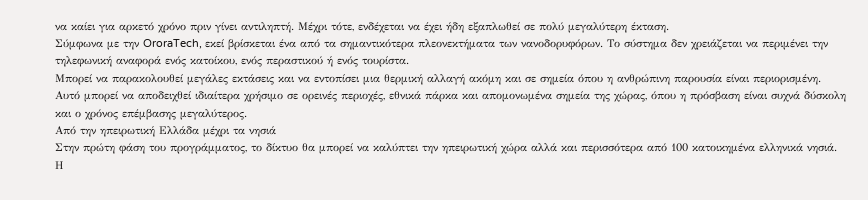να καίει για αρκετό χρόνο πριν γίνει αντιληπτή. Μέχρι τότε, ενδέχεται να έχει ήδη εξαπλωθεί σε πολύ μεγαλύτερη έκταση.
Σύμφωνα με την OroraTech, εκεί βρίσκεται ένα από τα σημαντικότερα πλεονεκτήματα των νανοδορυφόρων. Το σύστημα δεν χρειάζεται να περιμένει την τηλεφωνική αναφορά ενός κατοίκου, ενός περαστικού ή ενός τουρίστα.
Μπορεί να παρακολουθεί μεγάλες εκτάσεις και να εντοπίσει μια θερμική αλλαγή ακόμη και σε σημεία όπου η ανθρώπινη παρουσία είναι περιορισμένη.
Αυτό μπορεί να αποδειχθεί ιδιαίτερα χρήσιμο σε ορεινές περιοχές, εθνικά πάρκα και απομονωμένα σημεία της χώρας, όπου η πρόσβαση είναι συχνά δύσκολη και ο χρόνος επέμβασης μεγαλύτερος.
Από την ηπειρωτική Ελλάδα μέχρι τα νησιά
Στην πρώτη φάση του προγράμματος, το δίκτυο θα μπορεί να καλύπτει την ηπειρωτική χώρα αλλά και περισσότερα από 100 κατοικημένα ελληνικά νησιά.
Η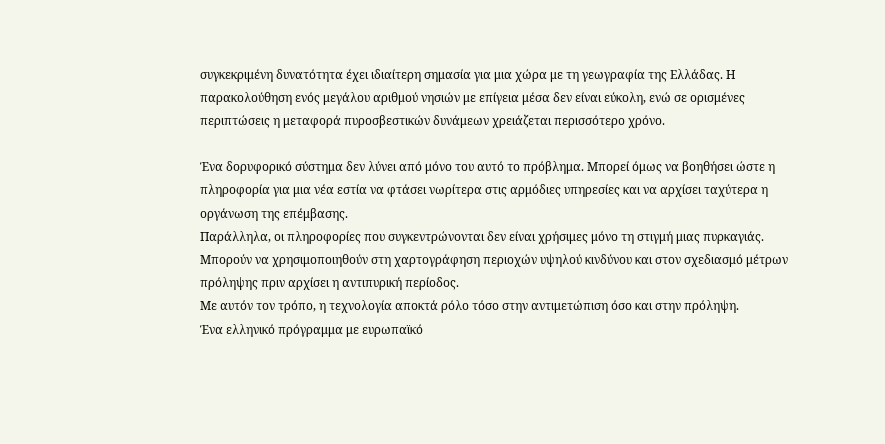συγκεκριμένη δυνατότητα έχει ιδιαίτερη σημασία για μια χώρα με τη γεωγραφία της Ελλάδας. Η παρακολούθηση ενός μεγάλου αριθμού νησιών με επίγεια μέσα δεν είναι εύκολη, ενώ σε ορισμένες περιπτώσεις η μεταφορά πυροσβεστικών δυνάμεων χρειάζεται περισσότερο χρόνο.

Ένα δορυφορικό σύστημα δεν λύνει από μόνο του αυτό το πρόβλημα. Μπορεί όμως να βοηθήσει ώστε η πληροφορία για μια νέα εστία να φτάσει νωρίτερα στις αρμόδιες υπηρεσίες και να αρχίσει ταχύτερα η οργάνωση της επέμβασης.
Παράλληλα, οι πληροφορίες που συγκεντρώνονται δεν είναι χρήσιμες μόνο τη στιγμή μιας πυρκαγιάς. Μπορούν να χρησιμοποιηθούν στη χαρτογράφηση περιοχών υψηλού κινδύνου και στον σχεδιασμό μέτρων πρόληψης πριν αρχίσει η αντιπυρική περίοδος.
Με αυτόν τον τρόπο, η τεχνολογία αποκτά ρόλο τόσο στην αντιμετώπιση όσο και στην πρόληψη.
Ένα ελληνικό πρόγραμμα με ευρωπαϊκό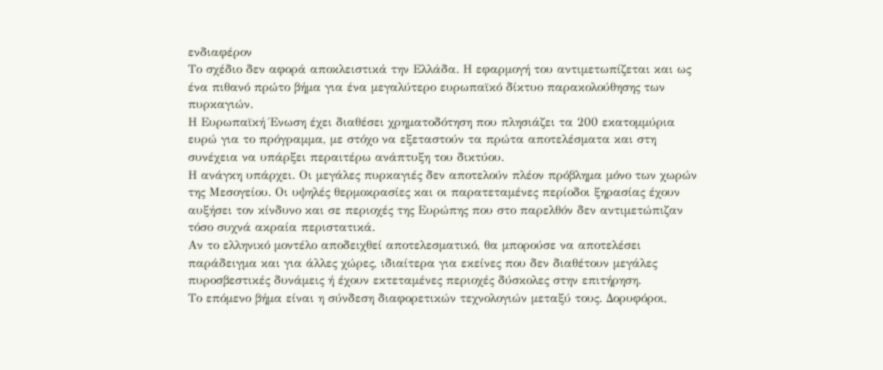ενδιαφέρον
Το σχέδιο δεν αφορά αποκλειστικά την Ελλάδα. Η εφαρμογή του αντιμετωπίζεται και ως ένα πιθανό πρώτο βήμα για ένα μεγαλύτερο ευρωπαϊκό δίκτυο παρακολούθησης των πυρκαγιών.
Η Ευρωπαϊκή Ένωση έχει διαθέσει χρηματοδότηση που πλησιάζει τα 200 εκατομμύρια ευρώ για το πρόγραμμα, με στόχο να εξεταστούν τα πρώτα αποτελέσματα και στη συνέχεια να υπάρξει περαιτέρω ανάπτυξη του δικτύου.
Η ανάγκη υπάρχει. Οι μεγάλες πυρκαγιές δεν αποτελούν πλέον πρόβλημα μόνο των χωρών της Μεσογείου. Οι υψηλές θερμοκρασίες και οι παρατεταμένες περίοδοι ξηρασίας έχουν αυξήσει τον κίνδυνο και σε περιοχές της Ευρώπης που στο παρελθόν δεν αντιμετώπιζαν τόσο συχνά ακραία περιστατικά.
Αν το ελληνικό μοντέλο αποδειχθεί αποτελεσματικό, θα μπορούσε να αποτελέσει παράδειγμα και για άλλες χώρες, ιδιαίτερα για εκείνες που δεν διαθέτουν μεγάλες πυροσβεστικές δυνάμεις ή έχουν εκτεταμένες περιοχές δύσκολες στην επιτήρηση.
Το επόμενο βήμα είναι η σύνδεση διαφορετικών τεχνολογιών μεταξύ τους. Δορυφόροι,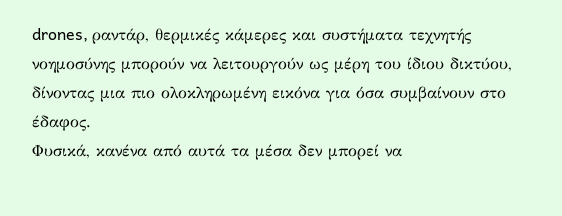drones, ραντάρ, θερμικές κάμερες και συστήματα τεχνητής νοημοσύνης μπορούν να λειτουργούν ως μέρη του ίδιου δικτύου, δίνοντας μια πιο ολοκληρωμένη εικόνα για όσα συμβαίνουν στο έδαφος.
Φυσικά, κανένα από αυτά τα μέσα δεν μπορεί να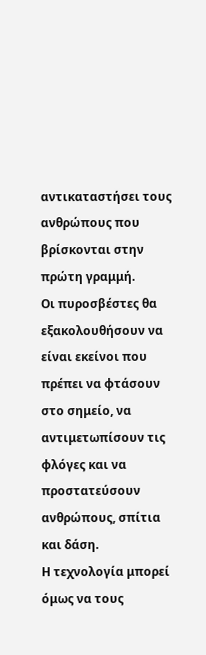αντικαταστήσει τους ανθρώπους που βρίσκονται στην πρώτη γραμμή.
Οι πυροσβέστες θα εξακολουθήσουν να είναι εκείνοι που πρέπει να φτάσουν στο σημείο, να αντιμετωπίσουν τις φλόγες και να προστατεύσουν ανθρώπους, σπίτια και δάση.
Η τεχνολογία μπορεί όμως να τους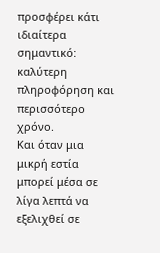προσφέρει κάτι ιδιαίτερα σημαντικό: καλύτερη πληροφόρηση και περισσότερο χρόνο.
Και όταν μια μικρή εστία μπορεί μέσα σε λίγα λεπτά να εξελιχθεί σε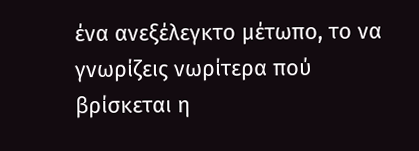ένα ανεξέλεγκτο μέτωπο, το να γνωρίζεις νωρίτερα πού βρίσκεται η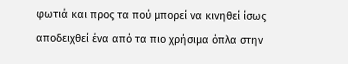φωτιά και προς τα πού μπορεί να κινηθεί ίσως αποδειχθεί ένα από τα πιο χρήσιμα όπλα στην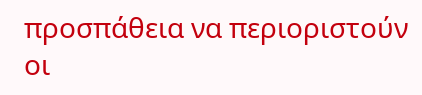προσπάθεια να περιοριστούν οι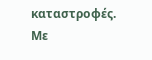καταστροφές.
Με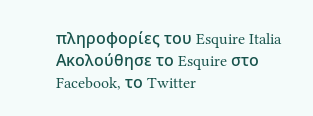πληροφορίες του Esquire Italia
Ακολούθησε το Esquire στο Facebook, το Twitter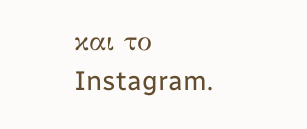και το Instagram.